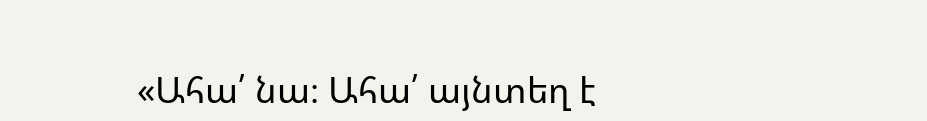«Ահա՛ նա։ Ահա՛ այնտեղ է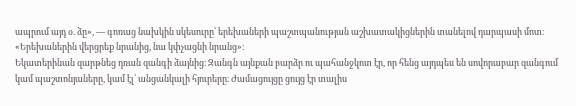ապրում այդ օ. ձը», — գոռաց նախկին սկեսուրը՝ երեխաների պաշտպանության աշխատակիցներին տանելով դարպասի մոտ։ «Երեխաներին վերցրեք նրանից, նա կփչացնի նրանց»։
Եկատերինան զարթնեց դռան զանգի ձայնից։ Զանգն այնքան բարձր ու պահանջկոտ էր, որ հենց այդպես են սովորաբար զանգում կամ պաշտոնյաները, կամ էլ՝ անցանկալի հյուրերը։ Ժամացույցը ցույց էր տալիս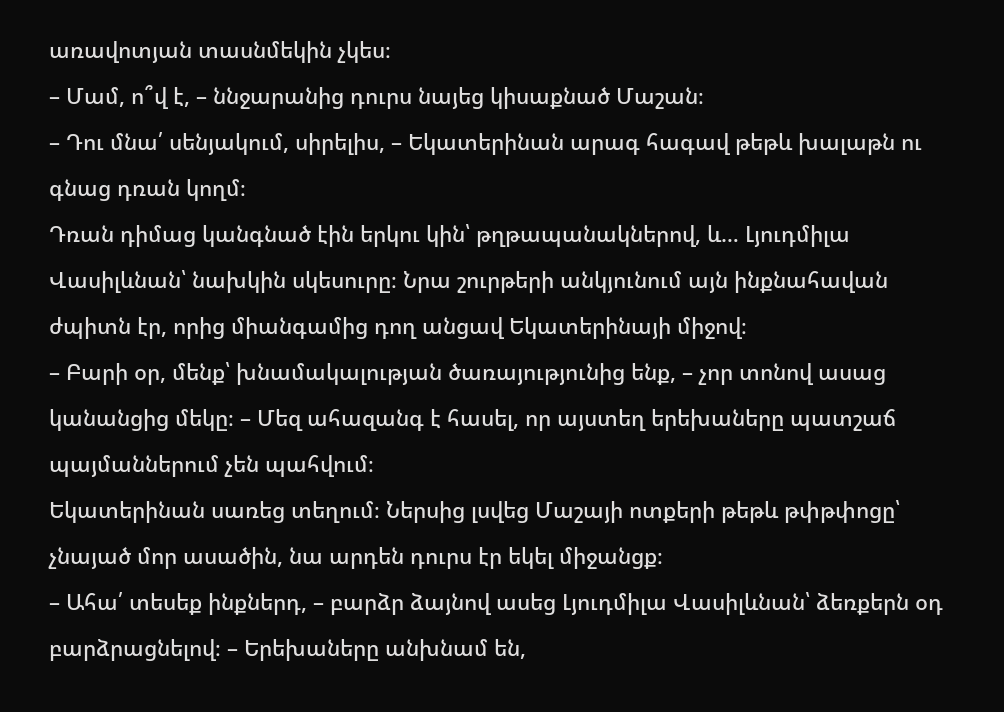առավոտյան տասնմեկին չկես։
– Մամ, ո՞վ է, – ննջարանից դուրս նայեց կիսաքնած Մաշան։
– Դու մնա՛ սենյակում, սիրելիս, – Եկատերինան արագ հագավ թեթև խալաթն ու գնաց դռան կողմ։
Դռան դիմաց կանգնած էին երկու կին՝ թղթապանակներով, և… Լյուդմիլա Վասիլևնան՝ նախկին սկեսուրը։ Նրա շուրթերի անկյունում այն ինքնահավան ժպիտն էր, որից միանգամից դող անցավ Եկատերինայի միջով։
– Բարի օր, մենք՝ խնամակալության ծառայությունից ենք, – չոր տոնով ասաց կանանցից մեկը։ – Մեզ ահազանգ է հասել, որ այստեղ երեխաները պատշաճ պայմաններում չեն պահվում։
Եկատերինան սառեց տեղում։ Ներսից լսվեց Մաշայի ոտքերի թեթև թփթփոցը՝ չնայած մոր ասածին, նա արդեն դուրս էր եկել միջանցք։
– Ահա՛ տեսեք ինքներդ, – բարձր ձայնով ասեց Լյուդմիլա Վասիլևնան՝ ձեռքերն օդ բարձրացնելով։ – Երեխաները անխնամ են,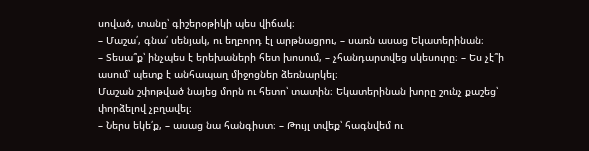սոված, տանը՝ գիշերօթիկի պես վիճակ։
– Մաշա՛, գնա՛ սենյակ, ու եղբորդ էլ արթնացրու, – սառն ասաց Եկատերինան։
– Տեսա՞ք՝ ինչպես է երեխաների հետ խոսում, – չհանդարտվեց սկեսուրը։ – Ես չէ՞ի ասում՝ պետք է անհապաղ միջոցներ ձեռնարկել։
Մաշան շփոթված նայեց մորն ու հետո՝ տատին։ Եկատերինան խորը շունչ քաշեց՝ փորձելով չբղավել։
– Ներս եկե՛ք, – ասաց նա հանգիստ։ – Թույլ տվեք՝ հագնվեմ ու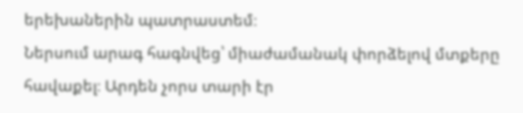երեխաներին պատրաստեմ։
Ներսում արագ հագնվեց՝ միաժամանակ փորձելով մտքերը հավաքել։ Արդեն չորս տարի էր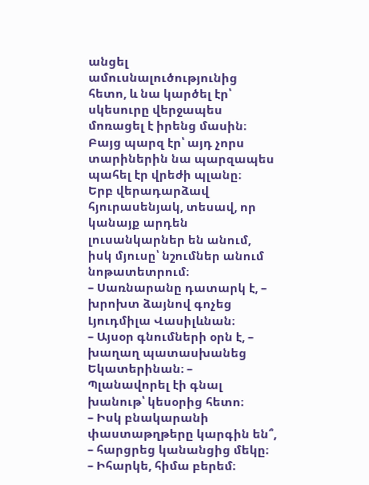անցել ամուսնալուծությունից հետո, և նա կարծել էր՝ սկեսուրը վերջապես մոռացել է իրենց մասին։ Բայց պարզ էր՝ այդ չորս տարիներին նա պարզապես պահել էր վրեժի պլանը։
Երբ վերադարձավ հյուրասենյակ, տեսավ, որ կանայք արդեն լուսանկարներ են անում, իսկ մյուսը՝ նշումներ անում նոթատետրում։
– Սառնարանը դատարկ է, – խրոխտ ձայնով գոչեց Լյուդմիլա Վասիլևնան։
– Այսօր գնումների օրն է, – խաղաղ պատասխանեց Եկատերինան։ – Պլանավորել էի գնալ խանութ՝ կեսօրից հետո։
– Իսկ բնակարանի փաստաթղթերը կարգին են՞, – հարցրեց կանանցից մեկը։
– Իհարկե, հիմա բերեմ։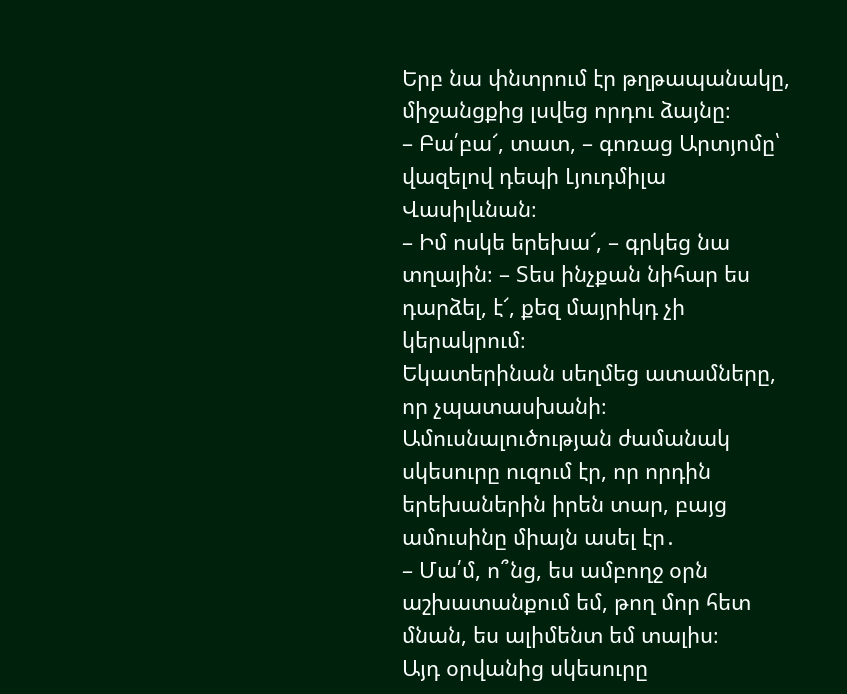Երբ նա փնտրում էր թղթապանակը, միջանցքից լսվեց որդու ձայնը։
– Բա՛բա՜, տատ, – գոռաց Արտյոմը՝ վազելով դեպի Լյուդմիլա Վասիլևնան։
– Իմ ոսկե երեխա՜, – գրկեց նա տղային։ – Տես ինչքան նիհար ես դարձել, է՜, քեզ մայրիկդ չի կերակրում։
Եկատերինան սեղմեց ատամները, որ չպատասխանի։ Ամուսնալուծության ժամանակ սկեսուրը ուզում էր, որ որդին երեխաներին իրեն տար, բայց ամուսինը միայն ասել էր․
– Մա՛մ, ո՞նց, ես ամբողջ օրն աշխատանքում եմ, թող մոր հետ մնան, ես ալիմենտ եմ տալիս։
Այդ օրվանից սկեսուրը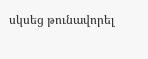սկսեց թունավորել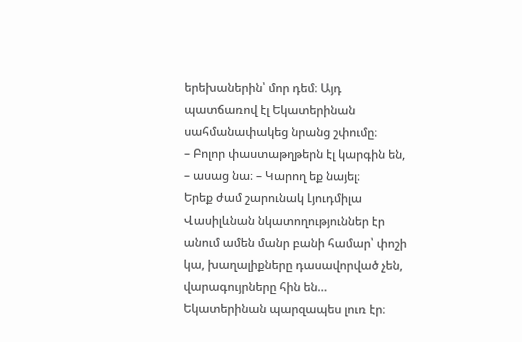երեխաներին՝ մոր դեմ։ Այդ պատճառով էլ Եկատերինան սահմանափակեց նրանց շփումը։
– Բոլոր փաստաթղթերն էլ կարգին են, – ասաց նա։ – Կարող եք նայել։
Երեք ժամ շարունակ Լյուդմիլա Վասիլևնան նկատողություններ էր անում ամեն մանր բանի համար՝ փոշի կա, խաղալիքները դասավորված չեն, վարագույրները հին են…
Եկատերինան պարզապես լուռ էր։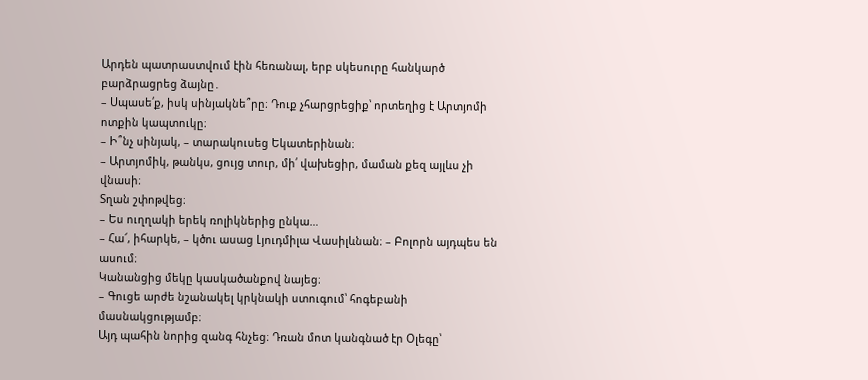Արդեն պատրաստվում էին հեռանալ, երբ սկեսուրը հանկարծ բարձրացրեց ձայնը․
– Սպասե՛ք, իսկ սինյակնե՞րը։ Դուք չհարցրեցիք՝ որտեղից է Արտյոմի ոտքին կապտուկը։
– Ի՞նչ սինյակ, – տարակուսեց Եկատերինան։
– Արտյոմիկ, թանկս, ցույց տուր, մի՛ վախեցիր, մաման քեզ այլևս չի վնասի։
Տղան շփոթվեց։
– Ես ուղղակի երեկ ռոլիկներից ընկա…
– Հա՜, իհարկե, – կծու ասաց Լյուդմիլա Վասիլևնան։ – Բոլորն այդպես են ասում։
Կանանցից մեկը կասկածանքով նայեց։
– Գուցե արժե նշանակել կրկնակի ստուգում՝ հոգեբանի մասնակցությամբ։
Այդ պահին նորից զանգ հնչեց։ Դռան մոտ կանգնած էր Օլեգը՝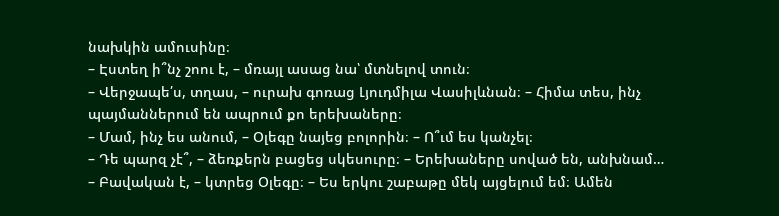նախկին ամուսինը։
– Էստեղ ի՞նչ շոու է, – մռայլ ասաց նա՝ մտնելով տուն։
– Վերջապե՛ս, տղաս, – ուրախ գոռաց Լյուդմիլա Վասիլևնան։ – Հիմա տես, ինչ պայմաններում են ապրում քո երեխաները։
– Մամ, ինչ ես անում, – Օլեգը նայեց բոլորին։ – Ո՞ւմ ես կանչել։
– Դե պարզ չէ՞, – ձեռքերն բացեց սկեսուրը։ – Երեխաները սոված են, անխնամ…
– Բավական է, – կտրեց Օլեգը։ – Ես երկու շաբաթը մեկ այցելում եմ։ Ամեն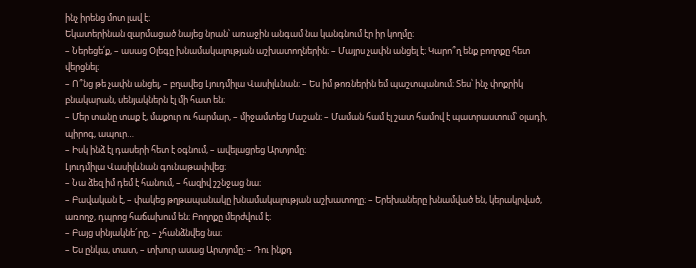ինչ իրենց մոտ լավ է։
Եկատերինան զարմացած նայեց նրան՝ առաջին անգամ նա կանգնում էր իր կողմը։
– Ներեցե՛ք, – ասաց Օլեգը խնամակալության աշխատողներին։ – Մայրս չափն անցել է։ Կարո՞ղ ենք բողոքը հետ վերցնել։
– Ո՞նց թե չափն անցել, – բղավեց Լյուդմիլա Վասիլևնան։ – Ես իմ թոռներին եմ պաշտպանում։ Տես՝ ինչ փոքրիկ բնակարան, սենյակներն էլ մի հատ են։
– Մեր տանը տաք է, մաքուր ու հարմար, – միջամտեց Մաշան։ – Մաման համ էլ շատ համով է պատրաստում՝ օլադի, պիրոգ, ապուր…
– Իսկ ինձ էլ դասերի հետ է օգնում, – ավելացրեց Արտյոմը։
Լյուդմիլա Վասիլևնան գունաթափվեց։
– Նա ձեզ իմ դեմ է հանում, – հազիվ շշնջաց նա։
– Բավական է, – փակեց թղթապանակը խնամակալության աշխատողը։ – Երեխաները խնամված են, կերակրված, առողջ, դպրոց հաճախում են։ Բողոքը մերժվում է։
– Բայց սինյակնե՜րը, – չհանձնվեց նա։
– Ես ընկա, տատ, – տխուր ասաց Արտյոմը։ – Դու ինքդ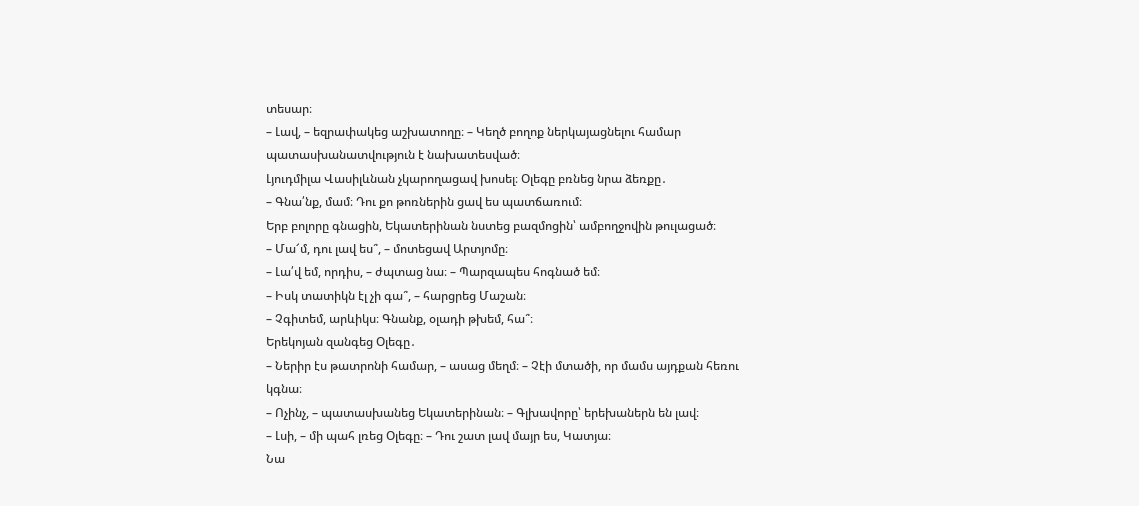տեսար։
– Լավ, – եզրափակեց աշխատողը։ – Կեղծ բողոք ներկայացնելու համար պատասխանատվություն է նախատեսված։
Լյուդմիլա Վասիլևնան չկարողացավ խոսել։ Օլեգը բռնեց նրա ձեռքը․
– Գնա՛նք, մամ։ Դու քո թոռներին ցավ ես պատճառում։
Երբ բոլորը գնացին, Եկատերինան նստեց բազմոցին՝ ամբողջովին թուլացած։
– Մա՜մ, դու լավ ես՞, – մոտեցավ Արտյոմը։
– Լա՛վ եմ, որդիս, – ժպտաց նա։ – Պարզապես հոգնած եմ։
– Իսկ տատիկն էլ չի գա՞, – հարցրեց Մաշան։
– Չգիտեմ, արևիկս։ Գնանք, օլադի թխեմ, հա՞։
Երեկոյան զանգեց Օլեգը․
– Ներիր էս թատրոնի համար, – ասաց մեղմ։ – Չէի մտածի, որ մամս այդքան հեռու կգնա։
– Ոչինչ, – պատասխանեց Եկատերինան։ – Գլխավորը՝ երեխաներն են լավ։
– Լսի, – մի պահ լռեց Օլեգը։ – Դու շատ լավ մայր ես, Կատյա։
Նա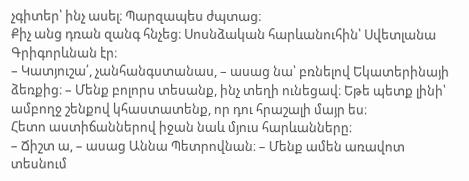չգիտեր՝ ինչ ասել։ Պարզապես ժպտաց։
Քիչ անց դռան զանգ հնչեց։ Սոսնձական հարևանուհին՝ Սվետլանա Գրիգորևնան էր։
– Կատյուշա՛, չանհանգստանաս, – ասաց նա՝ բռնելով Եկատերինայի ձեռքից։ – Մենք բոլորս տեսանք, ինչ տեղի ունեցավ։ Եթե պետք լինի՝ ամբողջ շենքով կհաստատենք, որ դու հրաշալի մայր ես։
Հետո աստիճաններով իջան նաև մյուս հարևանները։
– Ճիշտ ա, – ասաց Աննա Պետրովնան։ – Մենք ամեն առավոտ տեսնում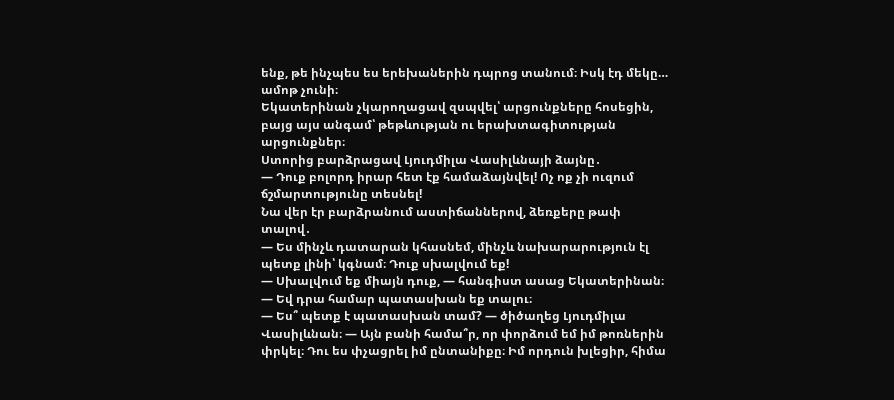ենք, թե ինչպես ես երեխաներին դպրոց տանում։ Իսկ էդ մեկը… ամոթ չունի։
Եկատերինան չկարողացավ զսպվել՝ արցունքները հոսեցին, բայց այս անգամ՝ թեթևության ու երախտագիտության արցունքներ։
Ստորից բարձրացավ Լյուդմիլա Վասիլևնայի ձայնը․
— Դուք բոլորդ իրար հետ էք համաձայնվել! Ոչ ոք չի ուզում ճշմարտությունը տեսնել!
Նա վեր էր բարձրանում աստիճաններով, ձեռքերը թափ տալով․
— Ես մինչև դատարան կհասնեմ, մինչև նախարարություն էլ պետք լինի՝ կգնամ։ Դուք սխալվում եք!
— Սխալվում եք միայն դուք, — հանգիստ ասաց Եկատերինան։ — Եվ դրա համար պատասխան եք տալու։
— Ես՞ պետք է պատասխան տամ? — ծիծաղեց Լյուդմիլա Վասիլևնան։ — Այն բանի համա՞ր, որ փորձում եմ իմ թոռներին փրկել։ Դու ես փչացրել իմ ընտանիքը։ Իմ որդուն խլեցիր, հիմա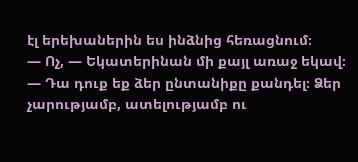էլ երեխաներին ես ինձնից հեռացնում։
— Ոչ, — Եկատերինան մի քայլ առաջ եկավ։ — Դա դուք եք ձեր ընտանիքը քանդել։ Ձեր չարությամբ, ատելությամբ ու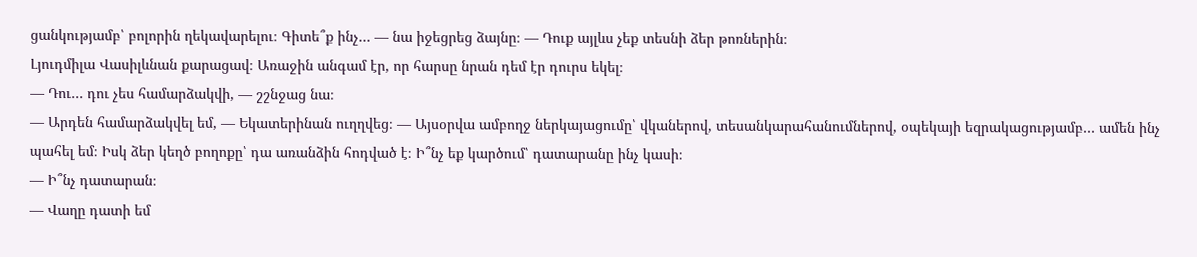ցանկությամբ՝ բոլորին ղեկավարելու։ Գիտե՞ք ինչ… — նա իջեցրեց ձայնը։ — Դուք այլևս չեք տեսնի ձեր թոռներին։
Լյուդմիլա Վասիլևնան քարացավ։ Առաջին անգամ էր, որ հարսը նրան դեմ էր դուրս եկել։
— Դու… դու չես համարձակվի, — շշնջաց նա։
— Արդեն համարձակվել եմ, — Եկատերինան ուղղվեց։ — Այսօրվա ամբողջ ներկայացումը՝ վկաներով, տեսանկարահանումներով, օպեկայի եզրակացությամբ… ամեն ինչ պահել եմ։ Իսկ ձեր կեղծ բողոքը՝ դա առանձին հոդված է։ Ի՞նչ եք կարծում՝ դատարանը ինչ կասի։
— Ի՞նչ դատարան։
— Վաղը դատի եմ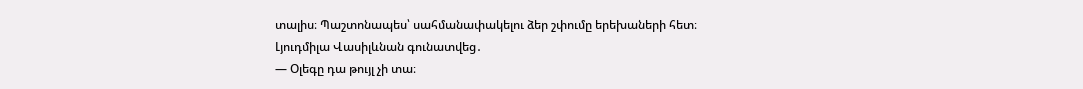տալիս։ Պաշտոնապես՝ սահմանափակելու ձեր շփումը երեխաների հետ։
Լյուդմիլա Վասիլևնան գունատվեց․
— Օլեգը դա թույլ չի տա։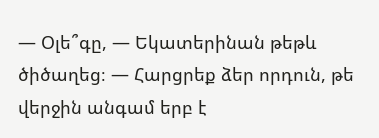— Օլե՞գը, — Եկատերինան թեթև ծիծաղեց։ — Հարցրեք ձեր որդուն, թե վերջին անգամ երբ է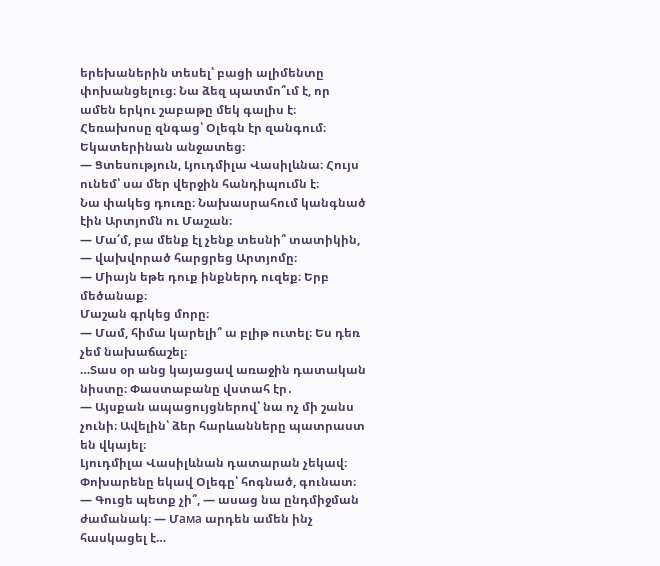երեխաներին տեսել՝ բացի ալիմենտը փոխանցելուց։ Նա ձեզ պատմո՞ւմ է, որ ամեն երկու շաբաթը մեկ գալիս է։
Հեռախոսը զնգաց՝ Օլեգն էր զանգում։ Եկատերինան անջատեց։
— Ցտեսություն, Լյուդմիլա Վասիլևնա։ Հույս ունեմ՝ սա մեր վերջին հանդիպումն է։
Նա փակեց դուռը։ Նախասրահում կանգնած էին Արտյոմն ու Մաշան։
— Մա՛մ, բա մենք էլ չենք տեսնի՞ տատիկին, — վախվորած հարցրեց Արտյոմը։
— Միայն եթե դուք ինքներդ ուզեք։ Երբ մեծանաք։
Մաշան գրկեց մորը։
— Մամ, հիմա կարելի՞ ա բլիթ ուտել։ Ես դեռ չեմ նախաճաշել։
…Տաս օր անց կայացավ առաջին դատական նիստը։ Փաստաբանը վստահ էր․
— Այսքան ապացույցներով՝ նա ոչ մի շանս չունի։ Ավելին՝ ձեր հարևանները պատրաստ են վկայել։
Լյուդմիլա Վասիլևնան դատարան չեկավ։ Փոխարենը եկավ Օլեգը՝ հոգնած, գունատ։
— Գուցե պետք չի՞, — ասաց նա ընդմիջման ժամանակ։ — Մама արդեն ամեն ինչ հասկացել է…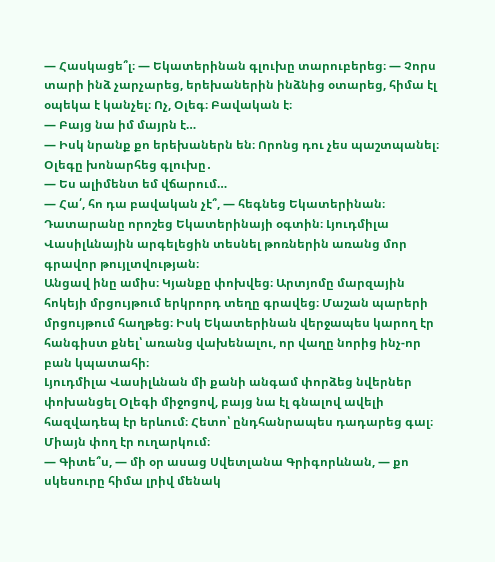— Հասկացե՞լ։ — Եկատերինան գլուխը տարուբերեց։ — Չորս տարի ինձ չարչարեց, երեխաներին ինձնից օտարեց, հիմա էլ օպեկա է կանչել։ Ոչ, Օլեգ։ Բավական է։
— Բայց նա իմ մայրն է…
— Իսկ նրանք քո երեխաներն են։ Որոնց դու չես պաշտպանել։
Օլեգը խոնարհեց գլուխը․
— Ես ալիմենտ եմ վճարում…
— Հա՛, հո դա բավական չէ՞, — հեգնեց Եկատերինան։
Դատարանը որոշեց Եկատերինայի օգտին։ Լյուդմիլա Վասիլևնային արգելեցին տեսնել թոռներին առանց մոր գրավոր թույլտվության։
Անցավ ինը ամիս։ Կյանքը փոխվեց։ Արտյոմը մարզային հոկեյի մրցույթում երկրորդ տեղը գրավեց։ Մաշան պարերի մրցույթում հաղթեց։ Իսկ Եկատերինան վերջապես կարող էր հանգիստ քնել՝ առանց վախենալու, որ վաղը նորից ինչ-որ բան կպատահի։
Լյուդմիլա Վասիլևնան մի քանի անգամ փորձեց նվերներ փոխանցել Օլեգի միջոցով, բայց նա էլ գնալով ավելի հազվադեպ էր երևում։ Հետո՝ ընդհանրապես դադարեց գալ։ Միայն փող էր ուղարկում։
— Գիտե՞ս, — մի օր ասաց Սվետլանա Գրիգորևնան, — քո սկեսուրը հիմա լրիվ մենակ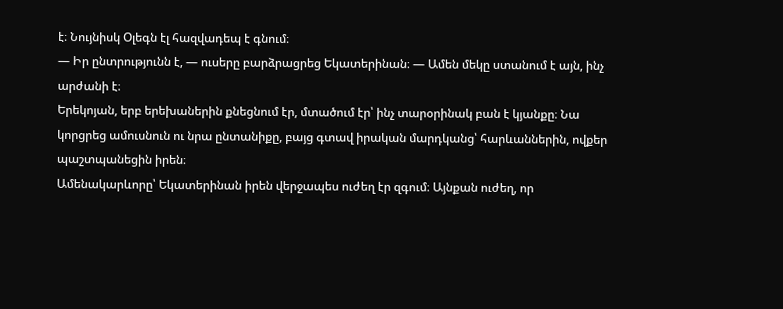է։ Նույնիսկ Օլեգն էլ հազվադեպ է գնում։
— Իր ընտրությունն է, — ուսերը բարձրացրեց Եկատերինան։ — Ամեն մեկը ստանում է այն, ինչ արժանի է։
Երեկոյան, երբ երեխաներին քնեցնում էր, մտածում էր՝ ինչ տարօրինակ բան է կյանքը։ Նա կորցրեց ամուսնուն ու նրա ընտանիքը, բայց գտավ իրական մարդկանց՝ հարևաններին, ովքեր պաշտպանեցին իրեն։
Ամենակարևորը՝ Եկատերինան իրեն վերջապես ուժեղ էր զգում։ Այնքան ուժեղ, որ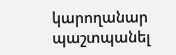կարողանար պաշտպանել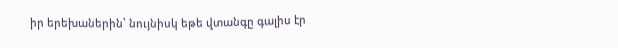իր երեխաներին՝ նույնիսկ եթե վտանգը գալիս էր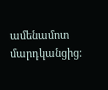ամենամոտ մարդկանցից։